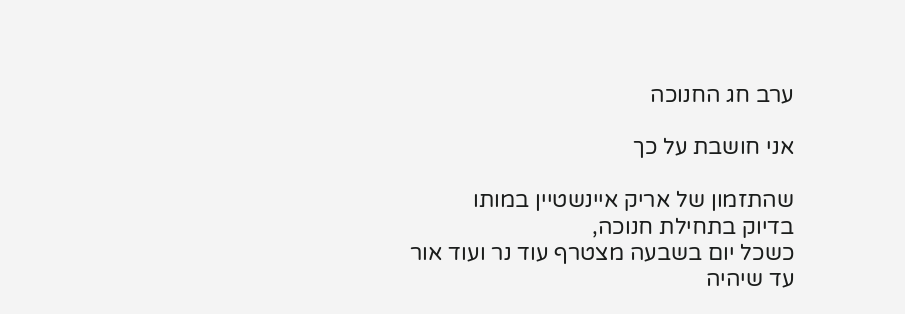ערב חג החנוכה

אני חושבת על כך

שהתזמון של אריק איינשטיין במותו
בדיוק בתחילת חנוכה,
כשכל יום בשבעה מצטרף עוד נר ועוד אור
עד שיהיה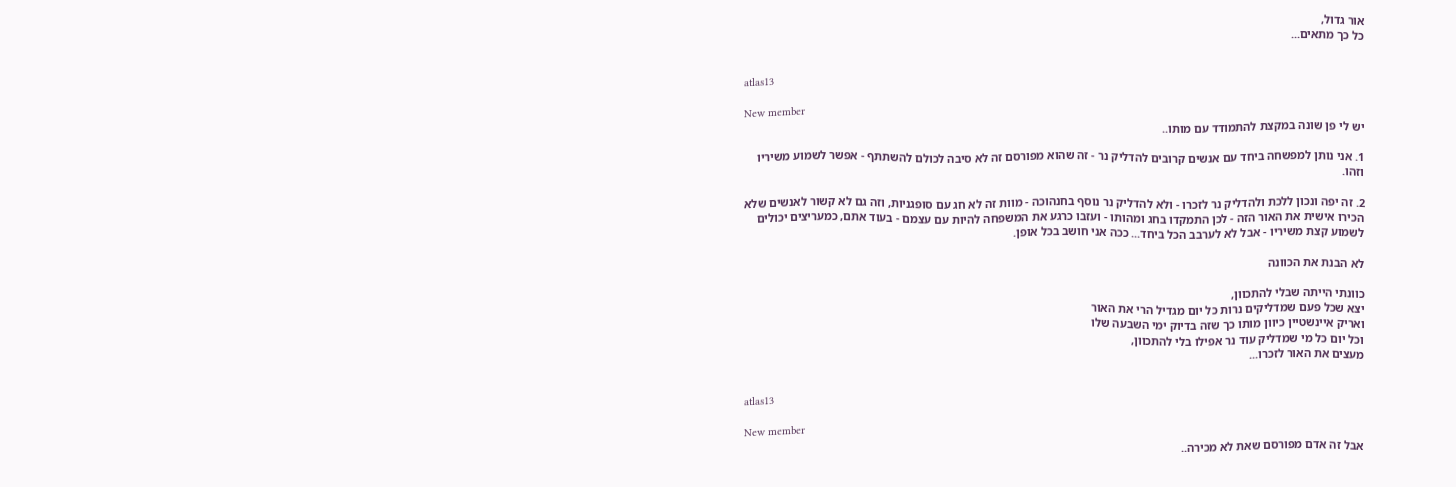אור גדול,
כל כך מתאים...


atlas13

New member
יש לי פן שונה במקצת להתמודד עם מותו..

1. אני נותן למפשחה ביחד עם אנשים קרובים להדליק נר - זה שהוא מפורסם זה לא סיבה לכולם להשתתף - אפשר לשמוע משיריו וזהו.

2. זה יפה ונכון ללכת ולהדליק נר לזכרו - ולא להדליק נר נוסף בחנהוכה - מוות זה לא חג עם סופגניות, וזה גם לא קשור לאנשים שלא הכירו אישית את האור הזה - לכן התמקדו בחג ומהותו - ועזבו כרגע את המשפחה להיות עם עצמם - בעוד אתם, כמעריצים יכולים לשמוע קצת משיריו - אבל לא לערבב הכל ביחד... ככה אני חושב בכל אופן.

לא הבנת את הכוונה

כוונתי הייתה שבלי להתכוון,
יצא שכל פעם שמדליקים נרות כל יום מגדיל הרי את האור
ואריק איינשטיין כיוון מותו כך שזה בדיוק ימי השבעה שלו
וכל יום כל מי שמדליק עוד נר אפילו בלי להתכוון,
מעצים את האור לזכרו...


atlas13

New member
אבל זה אדם מפורסם שאת לא מכירה..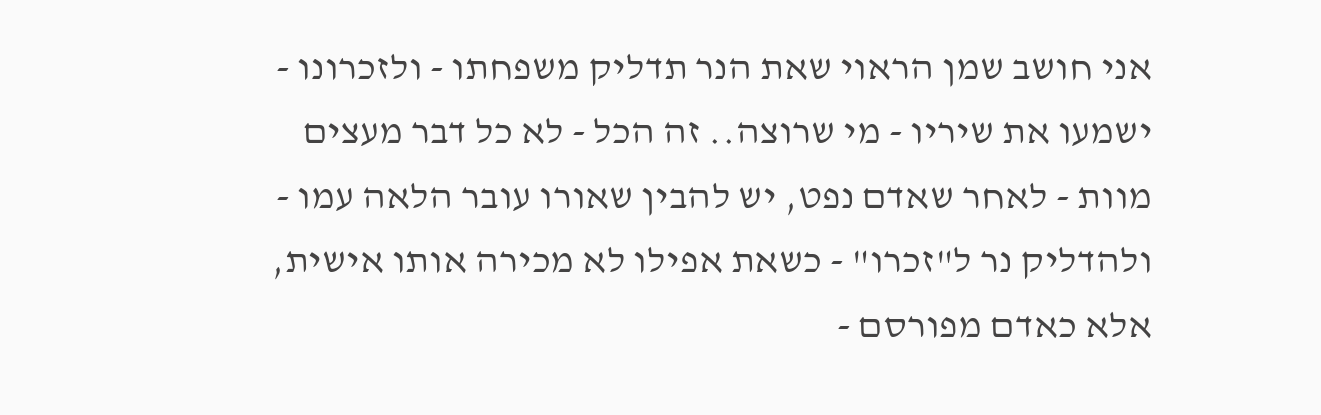אני חושב שמן הראוי שאת הנר תדליק משפחתו - ולזכרונו - ישמעו את שיריו - מי שרוצה.. זה הכל - לא כל דבר מעצים מוות - לאחר שאדם נפט, יש להבין שאורו עובר הלאה עמו - ולהדליק נר ל"זכרו" - כשאת אפילו לא מכירה אותו אישית, אלא כאדם מפורסם -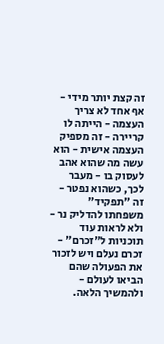זה קצת יותר מידי - אף אחד לא צריך העצמה - הייתה לו קריירה - זה מספיק העצמה אישית - הוא עשה מה שהוא אהב לעסוק בו - מעבר לכך, כשהוא נפטר - זה "תפקיד" משפחתו להדליק נר - ולא לראות עוד תוכניות ל"זכרם" - זכרם נעלם ויש לזכור את הפעולה שהם הביאו לעולם - ולהמשיך הלאה.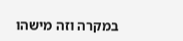במקרה וזה מישהו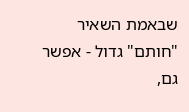שבאמת השאיר "חותם" גדול - אפשר גם,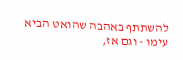להשתתף באהבה שהואט הביא עימו - וגם אז,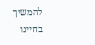להמשיך בחיינו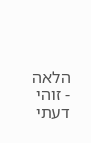הלאה - זוהי דעתי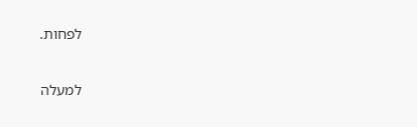לפחות.

למעלה